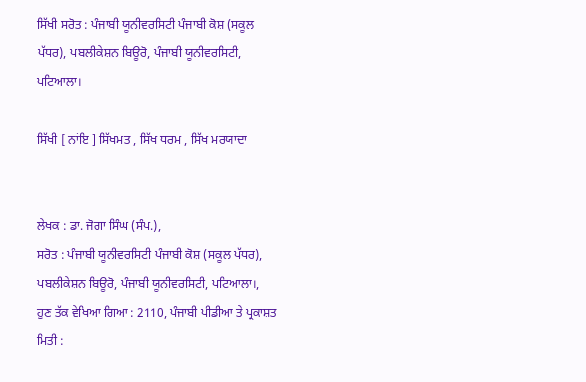ਸਿੱਖੀ ਸਰੋਤ : ਪੰਜਾਬੀ ਯੂਨੀਵਰਸਿਟੀ ਪੰਜਾਬੀ ਕੋਸ਼ (ਸਕੂਲ ਪੱਧਰ), ਪਬਲੀਕੇਸ਼ਨ ਬਿਊਰੋ, ਪੰਜਾਬੀ ਯੂਨੀਵਰਸਿਟੀ, ਪਟਿਆਲਾ।

ਸਿੱਖੀ [ ਨਾਂਇ ] ਸਿੱਖਮਤ , ਸਿੱਖ ਧਰਮ , ਸਿੱਖ ਮਰਯਾਦਾ


ਲੇਖਕ : ਡਾ. ਜੋਗਾ ਸਿੰਘ (ਸੰਪ.),
ਸਰੋਤ : ਪੰਜਾਬੀ ਯੂਨੀਵਰਸਿਟੀ ਪੰਜਾਬੀ ਕੋਸ਼ (ਸਕੂਲ ਪੱਧਰ), ਪਬਲੀਕੇਸ਼ਨ ਬਿਊਰੋ, ਪੰਜਾਬੀ ਯੂਨੀਵਰਸਿਟੀ, ਪਟਿਆਲਾ।, ਹੁਣ ਤੱਕ ਵੇਖਿਆ ਗਿਆ : 2110, ਪੰਜਾਬੀ ਪੀਡੀਆ ਤੇ ਪ੍ਰਕਾਸ਼ਤ ਮਿਤੀ :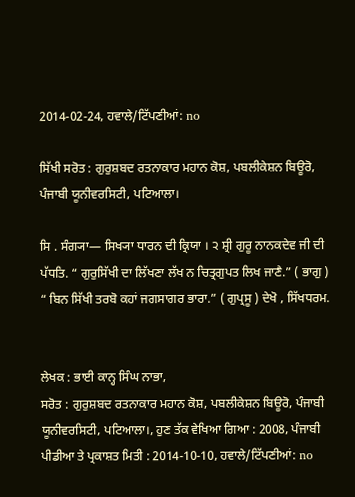2014-02-24, ਹਵਾਲੇ/ਟਿੱਪਣੀਆਂ: no

ਸਿੱਖੀ ਸਰੋਤ : ਗੁਰੁਸ਼ਬਦ ਰਤਨਾਕਾਰ ਮਹਾਨ ਕੋਸ਼, ਪਬਲੀਕੇਸ਼ਨ ਬਿਊਰੋ, ਪੰਜਾਬੀ ਯੂਨੀਵਰਸਿਟੀ, ਪਟਿਆਲਾ।

ਸਿ . ਸੰਗ੍ਯਾ— ਸਿਖ੍ਯਾ ਧਾਰਨ ਦੀ ਕ੍ਰਿਯਾ । ੨ ਸ਼੍ਰੀ ਗੁਰੂ ਨਾਨਕਦੇਵ ਜੀ ਦੀ ਪੱਧਤਿ. “ ਗੁਰੁਸਿੱਖੀ ਦਾ ਲਿੱਖਣਾ ਲੱਖ ਨ ਚਿਤ੍ਰਗੁਪਤ ਲਿਖ ਜਾਣੈ.” ( ਭਾਗੁ ) “ ਬਿਨ ਸਿੱਖੀ ਤਰਬੋ ਕਹਾਂ ਜਗਸਾਗਰ ਭਾਰਾ.” ( ਗੁਪ੍ਰਸੂ ) ਦੇਖੋ , ਸਿੱਖਧਰਮ.


ਲੇਖਕ : ਭਾਈ ਕਾਨ੍ਹ ਸਿੰਘ ਨਾਭਾ,
ਸਰੋਤ : ਗੁਰੁਸ਼ਬਦ ਰਤਨਾਕਾਰ ਮਹਾਨ ਕੋਸ਼, ਪਬਲੀਕੇਸ਼ਨ ਬਿਊਰੋ, ਪੰਜਾਬੀ ਯੂਨੀਵਰਸਿਟੀ, ਪਟਿਆਲਾ।, ਹੁਣ ਤੱਕ ਵੇਖਿਆ ਗਿਆ : 2008, ਪੰਜਾਬੀ ਪੀਡੀਆ ਤੇ ਪ੍ਰਕਾਸ਼ਤ ਮਿਤੀ : 2014-10-10, ਹਵਾਲੇ/ਟਿੱਪਣੀਆਂ: no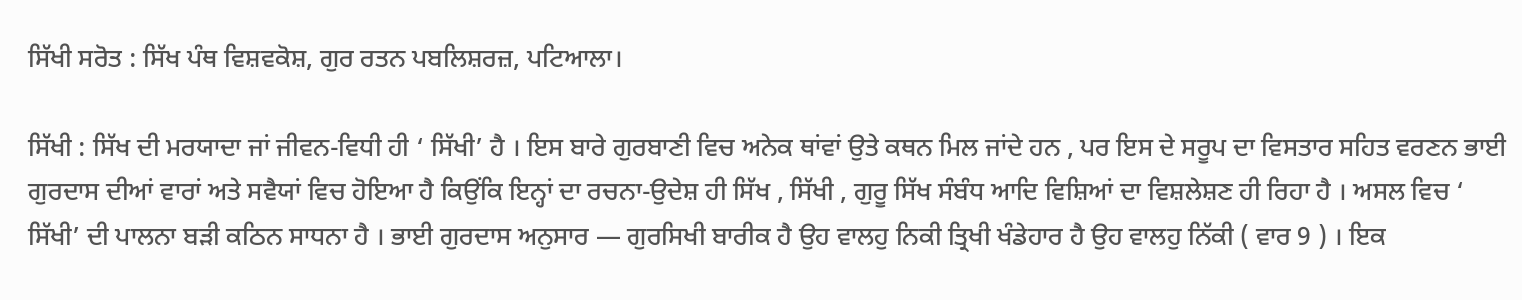ਸਿੱਖੀ ਸਰੋਤ : ਸਿੱਖ ਪੰਥ ਵਿਸ਼ਵਕੋਸ਼, ਗੁਰ ਰਤਨ ਪਬਲਿਸ਼ਰਜ਼, ਪਟਿਆਲਾ।

ਸਿੱਖੀ : ਸਿੱਖ ਦੀ ਮਰਯਾਦਾ ਜਾਂ ਜੀਵਨ-ਵਿਧੀ ਹੀ ‘ ਸਿੱਖੀ’ ਹੈ । ਇਸ ਬਾਰੇ ਗੁਰਬਾਣੀ ਵਿਚ ਅਨੇਕ ਥਾਂਵਾਂ ਉਤੇ ਕਥਨ ਮਿਲ ਜਾਂਦੇ ਹਨ , ਪਰ ਇਸ ਦੇ ਸਰੂਪ ਦਾ ਵਿਸਤਾਰ ਸਹਿਤ ਵਰਣਨ ਭਾਈ ਗੁਰਦਾਸ ਦੀਆਂ ਵਾਰਾਂ ਅਤੇ ਸਵੈਯਾਂ ਵਿਚ ਹੋਇਆ ਹੈ ਕਿਉਂਕਿ ਇਨ੍ਹਾਂ ਦਾ ਰਚਨਾ-ਉਦੇਸ਼ ਹੀ ਸਿੱਖ , ਸਿੱਖੀ , ਗੁਰੂ ਸਿੱਖ ਸੰਬੰਧ ਆਦਿ ਵਿਸ਼ਿਆਂ ਦਾ ਵਿਸ਼ਲੇਸ਼ਣ ਹੀ ਰਿਹਾ ਹੈ । ਅਸਲ ਵਿਚ ‘ ਸਿੱਖੀ’ ਦੀ ਪਾਲਨਾ ਬੜੀ ਕਠਿਨ ਸਾਧਨਾ ਹੈ । ਭਾਈ ਗੁਰਦਾਸ ਅਨੁਸਾਰ — ਗੁਰਸਿਖੀ ਬਾਰੀਕ ਹੈ ਉਹ ਵਾਲਹੁ ਨਿਕੀ ਤ੍ਰਿਖੀ ਖੰਡੇਹਾਰ ਹੈ ਉਹ ਵਾਲਹੁ ਨਿੱਕੀ ( ਵਾਰ 9 ) । ਇਕ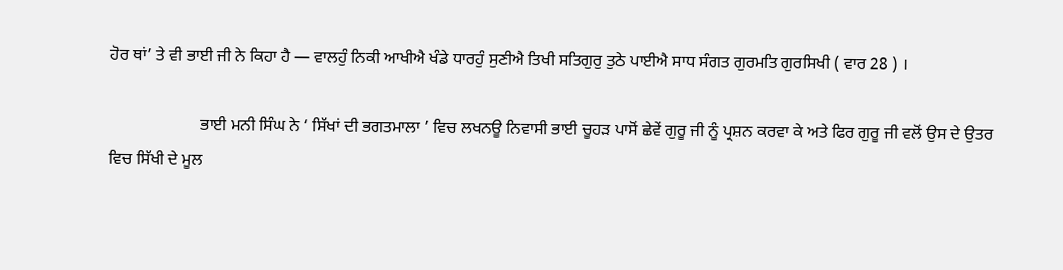ਹੋਰ ਥਾਂ’ ਤੇ ਵੀ ਭਾਈ ਜੀ ਨੇ ਕਿਹਾ ਹੈ — ਵਾਲਹੁੰ ਨਿਕੀ ਆਖੀਐ ਖੰਡੇ ਧਾਰਹੁੰ ਸੁਣੀਐ ਤਿਖੀ ਸਤਿਗੁਰੁ ਤੁਠੇ ਪਾਈਐ ਸਾਧ ਸੰਗਤ ਗੁਰਮਤਿ ਗੁਰਸਿਖੀ ( ਵਾਰ 28 ) ।

                      ਭਾਈ ਮਨੀ ਸਿੰਘ ਨੇ ‘ ਸਿੱਖਾਂ ਦੀ ਭਗਤਮਾਲਾ ’ ਵਿਚ ਲਖਨਊ ਨਿਵਾਸੀ ਭਾਈ ਚੂਹੜ ਪਾਸੋਂ ਛੇਵੇਂ ਗੁਰੂ ਜੀ ਨੂੰ ਪ੍ਰਸ਼ਨ ਕਰਵਾ ਕੇ ਅਤੇ ਫਿਰ ਗੁਰੂ ਜੀ ਵਲੋਂ ਉਸ ਦੇ ਉਤਰ ਵਿਚ ਸਿੱਖੀ ਦੇ ਮੂਲ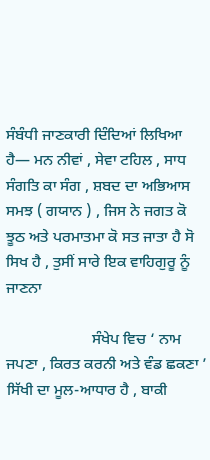ਸੰਬੰਧੀ ਜਾਣਕਾਰੀ ਦਿੰਦਿਆਂ ਲਿਖਿਆ ਹੈ— ਮਨ ਨੀਵਾਂ , ਸੇਵਾ ਟਹਿਲ , ਸਾਧ ਸੰਗਤਿ ਕਾ ਸੰਗ , ਸ਼ਬਦ ਦਾ ਅਭਿਆਸ ਸਮਝ ( ਗਯਾਨ ) , ਜਿਸ ਨੇ ਜਗਤ ਕੋ ਝੂਠ ਅਤੇ ਪਰਮਾਤਮਾ ਕੋ ਸਤ ਜਾਤਾ ਹੈ ਸੋ ਸਿਖ ਹੈ , ਤੁਸੀਂ ਸਾਰੇ ਇਕ ਵਾਹਿਗੁਰੂ ਨੂੰ ਜਾਣਨਾ

                      ਸੰਖੇਪ ਵਿਚ ‘ ਨਾਮ ਜਪਣਾ , ਕਿਰਤ ਕਰਨੀ ਅਤੇ ਵੰਡ ਛਕਣਾ ’ ਸਿੱਖੀ ਦਾ ਮੂਲ-ਆਧਾਰ ਹੈ , ਬਾਕੀ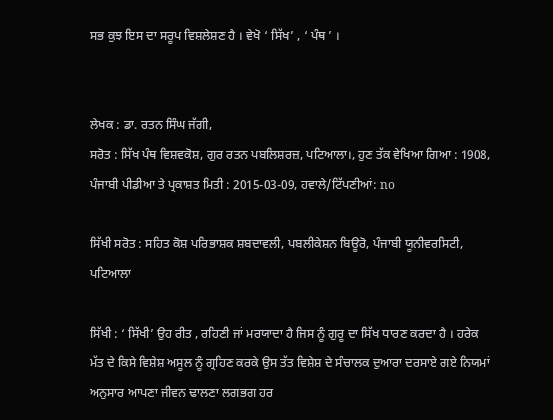ਸਭ ਕੁਝ ਇਸ ਦਾ ਸਰੂਪ ਵਿਸ਼ਲੇਸ਼ਣ ਹੈ । ਵੇਖੋ ‘ ਸਿੱਖ’ , ‘ ਪੰਥ ’ ।


ਲੇਖਕ : ਡਾ. ਰਤਨ ਸਿੰਘ ਜੱਗੀ,
ਸਰੋਤ : ਸਿੱਖ ਪੰਥ ਵਿਸ਼ਵਕੋਸ਼, ਗੁਰ ਰਤਨ ਪਬਲਿਸ਼ਰਜ਼, ਪਟਿਆਲਾ।, ਹੁਣ ਤੱਕ ਵੇਖਿਆ ਗਿਆ : 1908, ਪੰਜਾਬੀ ਪੀਡੀਆ ਤੇ ਪ੍ਰਕਾਸ਼ਤ ਮਿਤੀ : 2015-03-09, ਹਵਾਲੇ/ਟਿੱਪਣੀਆਂ: no

ਸਿੱਖੀ ਸਰੋਤ : ਸਹਿਤ ਕੋਸ਼ ਪਰਿਭਾਸ਼ਕ ਸ਼ਬਦਾਵਲੀ, ਪਬਲੀਕੇਸ਼ਨ ਬਿਊਰੋ, ਪੰਜਾਬੀ ਯੂਨੀਵਰਸਿਟੀ, ਪਟਿਆਲਾ

ਸਿੱਖੀ : ‘ ਸਿੱਖੀ’ ਉਹ ਰੀਤ , ਰਹਿਣੀ ਜਾਂ ਮਰਯਾਦਾ ਹੈ ਜਿਸ ਨੂੰ ਗੁਰੂ ਦਾ ਸਿੱਖ ਧਾਰਣ ਕਰਦਾ ਹੈ । ਹਰੇਕ ਮੱਤ ਦੇ ਕਿਸੇ ਵਿਸ਼ੇਸ਼ ਅਸੂਲ ਨੂੰ ਗ੍ਰਹਿਣ ਕਰਕੇ ਉਸ ਤੱਤ ਵਿਸ਼ੇਸ਼ ਦੇ ਸੰਚਾਲਕ ਦੁਆਰਾ ਦਰਸਾਏ ਗਏ ਨਿਯਮਾਂ ਅਨੁਸਾਰ ਆਪਣਾ ਜੀਵਨ ਢਾਲਣਾ ਲਗਭਗ ਹਰ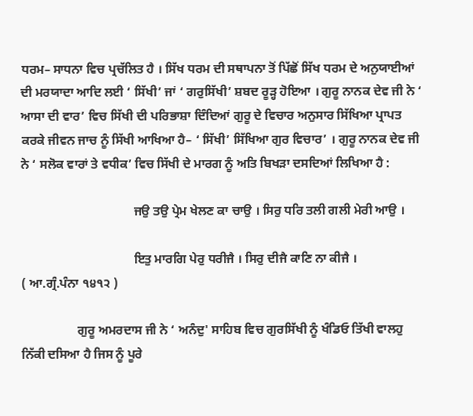ਧਰਮ– ਸਾਧਨਾ ਵਿਚ ਪ੍ਰਚੱਲਿਤ ਹੈ । ਸਿੱਖ ਧਰਮ ਦੀ ਸਥਾਪਨਾ ਤੋਂ ਪਿੱਛੋਂ ਸਿੱਖ ਧਰਮ ਦੇ ਅਨੁਯਾਈਆਂ ਦੀ ਮਰਯਾਦਾ ਆਦਿ ਲਈ ‘ ਸਿੱਖੀ’ ਜਾਂ ‘ ਗਰੁਸਿੱਖੀ’ ਸ਼ਬਦ ਰੂੜ੍ਹ ਹੋਇਆ । ਗੁਰੂ ਨਾਨਕ ਦੇਵ ਜੀ ਨੇ ‘ ਆਸਾ ਦੀ ਵਾਰ’ ਵਿਚ ਸਿੱਖੀ ਦੀ ਪਰਿਭਾਸ਼ਾ ਦਿੰਦਿਆਂ ਗੁਰੂ ਦੇ ਵਿਚਾਰ ਅਨੁਸਾਰ ਸਿੱਖਿਆ ਪ੍ਰਾਪਤ ਕਰਕੇ ਜੀਵਨ ਜਾਚ ਨੂੰ ਸਿੱਖੀ ਆਖਿਆ ਹੈ– ‘ ਸਿੱਖੀ’ ਸਿੱਖਿਆ ਗੁਰ ਵਿਚਾਰ’ । ਗੁਰੂ ਨਾਨਕ ਦੇਵ ਜੀ ਨੇ ‘ ਸਲੋਕ ਵਾਰਾਂ ਤੇ ਵਧੀਕ’ ਵਿਚ ਸਿੱਖੀ ਦੇ ਮਾਰਗ ਨੂੰ ਅਤਿ ਬਿਖੜਾ ਦਸਦਿਆਂ ਲਿਖਿਆ ਹੈ :

                                    ਜਉ ਤਉ ਪ੍ਰੇਮ ਖੇਲਣ ਕਾ ਚਾਉ । ਸਿਰੁ ਧਰਿ ਤਲੀ ਗਲੀ ਮੇਰੀ ਆਉ ।

                                    ਇਤੁ ਮਾਰਗਿ ਪੇਰੁ ਧਰੀਜੈ । ਸਿਰੁ ਦੀਜੈ ਕਾਣਿ ਨਾ ਕੀਜੈ ।                                   ( ਆ.ਗ੍ਰੰ.ਪੰਨਾ ੧੪੧੨ )

                  ਗੁਰੂ ਅਮਰਦਾਸ ਜੀ ਨੇ ‘ ਅਨੰਦੁ' ਸਾਹਿਬ ਵਿਚ ਗੁਰਸਿੱਖੀ ਨੂੰ ਖੰਡਿਓ ਤਿੱਖੀ ਵਾਲਹੁ ਨਿੱਕੀ ਦਸਿਆ ਹੈ ਜਿਸ ਨੂੰ ਪੂਰੇ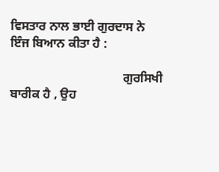ਵਿਸਤਾਰ ਨਾਲ ਭਾਈ ਗੁਰਦਾਸ ਨੇ ਇੰਜ ਬਿਆਨ ਕੀਤਾ ਹੈ :

                                    ਗੁਰਸਿਖੀ ਬਾਰੀਕ ਹੈ , ਉਹ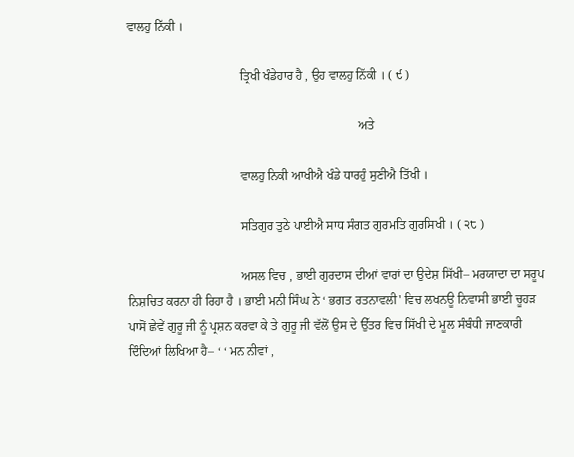ਵਾਲਹੁ ਨਿੱਕੀ ।

                                    ਤ੍ਰਿਖੀ ਖੰਡੇਹਾਰ ਹੈ , ਉਹ ਵਾਲਹੁ ਨਿੱਕੀ । ( ੯ )

                                                                          ਅਤੇ

                                    ਵਾਲਹੁ ਨਿਕੀ ਆਖੀਐ ਖੰਡੇ ਧਾਰਹੁੰ ਸੁਣੀਐ ਤਿੱਖੀ ।

                                    ਸਤਿਗੁਰ ਤੁਠੇ ਪਾਈਐ ਸਾਧ ਸੰਗਤ ਗੁਰਮਤਿ ਗੁਰਸਿਖੀ । ( ੨੮ )

                                    ਅਸਲ ਵਿਚ , ਭਾਈ ਗੁਰਦਾਸ ਦੀਆਂ ਵਾਰਾਂ ਦਾ ਉਦੇਸ਼ ਸਿੱਖੀ– ਮਰਯਾਦਾ ਦਾ ਸਰੂਪ ਨਿਸ਼ਚਿਤ ਕਰਨਾ ਹੀ ਰਿਹਾ ਹੈ । ਭਾਈ ਮਨੀ ਸਿੰਘ ਨੇ ‘ ਭਗਤ ਰਤਨਾਵਲੀ' ਵਿਚ ਲਖਨਊ ਨਿਵਾਸੀ ਭਾਈ ਚੂਹੜ ਪਾਸੋਂ ਛੇਵੇਂ ਗੁਰੂ ਜੀ ਨੂੰ ਪ੍ਰਸ਼ਨ ਕਰਵਾ ਕੇ ਤੇ ਗੁਰੂ ਜੀ ਵੱਲੋਂ ਉਸ ਦੇ ਉੱਤਰ ਵਿਚ ਸਿੱਖੀ ਦੇ ਮੂਲ ਸੰਬੰਧੀ ਜਾਣਕਾਰੀ ਦਿੰਦਿਆਂ ਲਿਖਿਆ ਹੈ– ‘ ‘ ਮਨ ਨੀਵਾਂ ,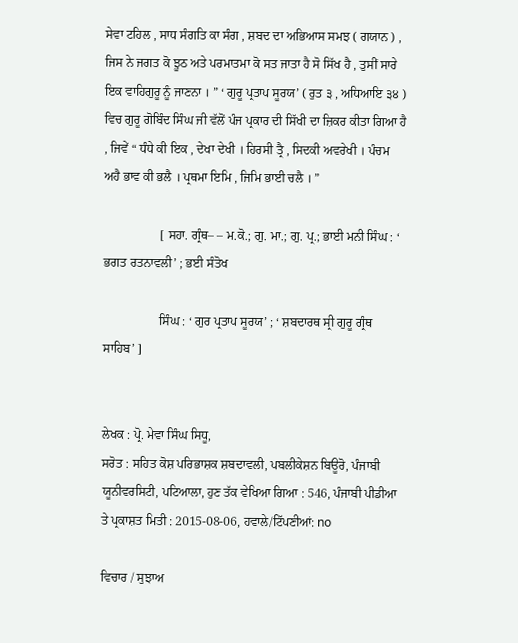ਸੇਵਾ ਟਹਿਲ , ਸਾਧ ਸੰਗਤਿ ਕਾ ਸੰਗ , ਸ਼ਬਦ ਦਾ ਅਭਿਆਸ ਸਮਝ ( ਗਯਾਨ ) , ਜਿਸ ਨੇ ਜਗਤ ਕੋ ਝੂਠ ਅਤੇ ਪਰਮਾਤਮਾ ਕੋ ਸਤ ਜਾਤਾ ਹੈ ਸੋ ਸਿੱਖ ਹੈ , ਤੁਸੀਂ ਸਾਰੇ ਇਕ ਵਾਹਿਗੁਰੂ ਨੂੰ ਜਾਣਨਾ । ” ‘ ਗੁਰੂ ਪ੍ਰਤਾਪ ਸੂਰਯ’ ( ਰੁਤ ੩ , ਅਧਿਆਇ ੩੪ ) ਵਿਚ ਗੁਰੂ ਗੋਬਿੰਦ ਸਿੰਘ ਜੀ ਵੱਲੋਂ ਪੰਜ ਪ੍ਰਕਾਰ ਦੀ ਸਿੱਖੀ ਦਾ ਜ਼ਿਕਰ ਕੀਤਾ ਗਿਆ ਹੈ , ਜਿਵੇਂ “ ਧੰਧੇ ਕੀ ਇਕ , ਦੇਖਾ ਦੇਖੀ । ਹਿਰਸੀ ਤ੍ਰੈ , ਸਿਦਕੀ ਅਵਰੇਖੀ । ਪੰਚਮ ਅਹੈ ਭਾਵ ਕੀ ਭਲੈ । ਪ੍ਰਥਮਾ ਇਮਿ , ਜਿਮਿ ਭਾਈ ਚਲੈ । ”

                  [ ਸਹਾ. ਗ੍ਰੰਥ– – ਮ.ਕੋ.; ਗੁ. ਮਾ.; ਗੁ. ਪ੍ਰ.; ਭਾਈ ਮਨੀ ਸਿੰਘ : ‘ ਭਗਤ ਰਤਨਾਵਲੀ’ ; ਭਈ ਸੰਤੋਖ

                  ਸਿੰਘ : ‘ ਗੁਰ ਪ੍ਰਤਾਪ ਸੂਰਯ’ ; ‘ ਸ਼ਬਦਾਰਥ ਸ੍ਰੀ ਗੁਰੂ ਗ੍ਰੰਥ ਸਾਹਿਬ’ ]


ਲੇਖਕ : ਪ੍ਰੋ. ਮੇਵਾ ਸਿੰਘ ਸਿਧੂ,
ਸਰੋਤ : ਸਹਿਤ ਕੋਸ਼ ਪਰਿਭਾਸ਼ਕ ਸ਼ਬਦਾਵਲੀ, ਪਬਲੀਕੇਸ਼ਨ ਬਿਊਰੋ, ਪੰਜਾਬੀ ਯੂਨੀਵਰਸਿਟੀ, ਪਟਿਆਲਾ, ਹੁਣ ਤੱਕ ਵੇਖਿਆ ਗਿਆ : 546, ਪੰਜਾਬੀ ਪੀਡੀਆ ਤੇ ਪ੍ਰਕਾਸ਼ਤ ਮਿਤੀ : 2015-08-06, ਹਵਾਲੇ/ਟਿੱਪਣੀਆਂ: no

ਵਿਚਾਰ / ਸੁਝਾਅ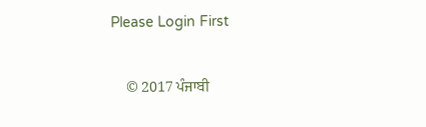Please Login First


    © 2017 ਪੰਜਾਬੀ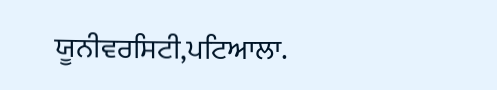ਯੂਨੀਵਰਸਿਟੀ,ਪਟਿਆਲਾ.